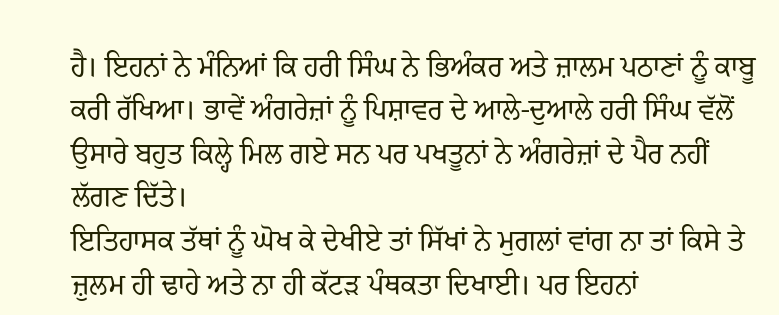ਹੈ। ਇਹਨਾਂ ਨੇ ਮੰਨਿਆਂ ਕਿ ਹਰੀ ਸਿੰਘ ਨੇ ਭਿਅੰਕਰ ਅਤੇ ਜ਼ਾਲਮ ਪਠਾਣਾਂ ਨੂੰ ਕਾਬੂ ਕਰੀ ਰੱਖਿਆ। ਭਾਵੇਂ ਅੰਗਰੇਜ਼ਾਂ ਨੂੰ ਪਿਸ਼ਾਵਰ ਦੇ ਆਲੇ-ਦੁਆਲੇ ਹਰੀ ਸਿੰਘ ਵੱਲੋਂ ਉਸਾਰੇ ਬਹੁਤ ਕਿਲ੍ਹੇ ਮਿਲ ਗਏ ਸਨ ਪਰ ਪਖਤੂਨਾਂ ਨੇ ਅੰਗਰੇਜ਼ਾਂ ਦੇ ਪੈਰ ਨਹੀਂ ਲੱਗਣ ਦਿੱਤੇ।
ਇਤਿਹਾਸਕ ਤੱਥਾਂ ਨੂੰ ਘੋਖ ਕੇ ਦੇਖੀਏ ਤਾਂ ਸਿੱਖਾਂ ਨੇ ਮੁਗਲਾਂ ਵਾਂਗ ਨਾ ਤਾਂ ਕਿਸੇ ਤੇ ਜ਼ੁਲਮ ਹੀ ਢਾਹੇ ਅਤੇ ਨਾ ਹੀ ਕੱਟੜ ਪੰਥਕਤਾ ਦਿਖਾਈ। ਪਰ ਇਹਨਾਂ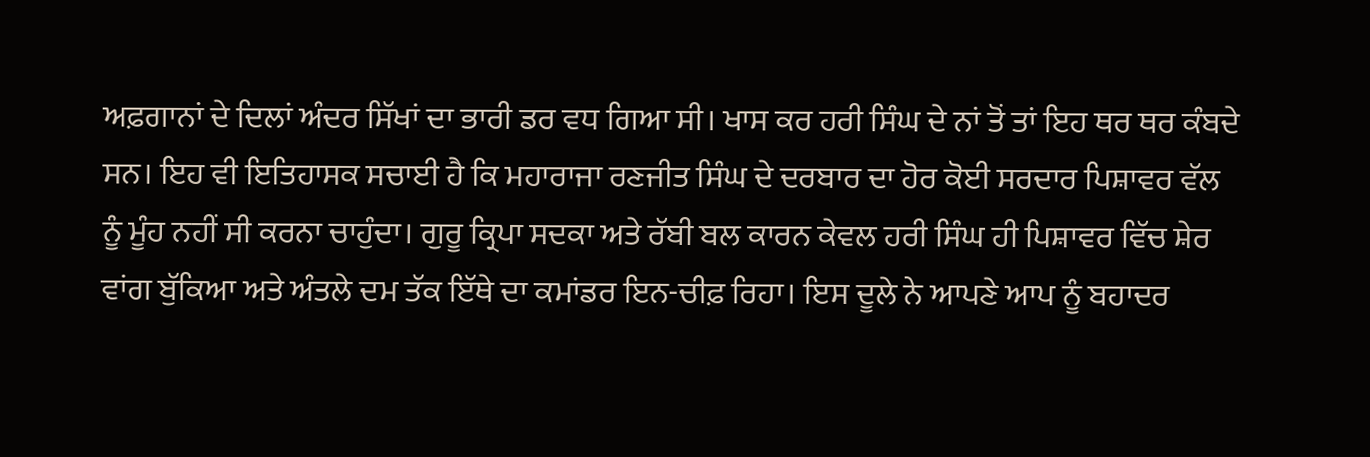ਅਫ਼ਗਾਨਾਂ ਦੇ ਦਿਲਾਂ ਅੰਦਰ ਸਿੱਖਾਂ ਦਾ ਭਾਰੀ ਡਰ ਵਧ ਗਿਆ ਸੀ। ਖਾਸ ਕਰ ਹਰੀ ਸਿੰਘ ਦੇ ਨਾਂ ਤੋਂ ਤਾਂ ਇਹ ਥਰ ਥਰ ਕੰਬਦੇ ਸਨ। ਇਹ ਵੀ ਇਤਿਹਾਸਕ ਸਚਾਈ ਹੈ ਕਿ ਮਹਾਰਾਜਾ ਰਣਜੀਤ ਸਿੰਘ ਦੇ ਦਰਬਾਰ ਦਾ ਹੋਰ ਕੋਈ ਸਰਦਾਰ ਪਿਸ਼ਾਵਰ ਵੱਲ ਨੂੰ ਮੂੰਹ ਨਹੀਂ ਸੀ ਕਰਨਾ ਚਾਹੁੰਦਾ। ਗੁਰੂ ਕ੍ਰਿਪਾ ਸਦਕਾ ਅਤੇ ਰੱਬੀ ਬਲ ਕਾਰਨ ਕੇਵਲ ਹਰੀ ਸਿੰਘ ਹੀ ਪਿਸ਼ਾਵਰ ਵਿੱਚ ਸ਼ੇਰ ਵਾਂਗ ਬੁੱਕਿਆ ਅਤੇ ਅੰਤਲੇ ਦਮ ਤੱਕ ਇੱਥੇ ਦਾ ਕਮਾਂਡਰ ਇਨ-ਚੀਫ਼ ਰਿਹਾ। ਇਸ ਦੂਲੇ ਨੇ ਆਪਣੇ ਆਪ ਨੂੰ ਬਹਾਦਰ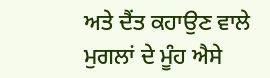ਅਤੇ ਦੈਂਤ ਕਹਾਉਣ ਵਾਲੇ ਮੁਗਲਾਂ ਦੇ ਮੂੰਹ ਐਸੇ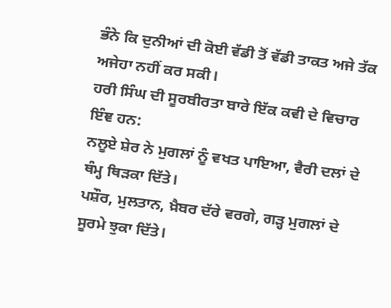ਭੰਨੇ ਕਿ ਦੁਨੀਆਂ ਦੀ ਕੋਈ ਵੱਡੀ ਤੋਂ ਵੱਡੀ ਤਾਕਤ ਅਜੇ ਤੱਕ ਅਜੇਹਾ ਨਹੀਂ ਕਰ ਸਕੀ।
ਹਰੀ ਸਿੰਘ ਦੀ ਸੂਰਬੀਰਤਾ ਬਾਰੇ ਇੱਕ ਕਵੀ ਦੇ ਵਿਚਾਰ ਇੰਞ ਹਨ:
ਨਲੂਏ ਸ਼ੇਰ ਨੇ ਮੁਗਲਾਂ ਨੂੰ ਵਖਤ ਪਾਇਆ, ਵੈਰੀ ਦਲਾਂ ਦੇ ਥੰਮ੍ਹ ਥਿੜਕਾ ਦਿੱਤੇ।
ਪਸ਼ੌਰ, ਮੁਲਤਾਨ, ਖ਼ੈਬਰ ਦੱਰੇ ਵਰਗੇ, ਗੜ੍ਹ ਮੁਗਲਾਂ ਦੇ ਸੂਰਮੇ ਝੁਕਾ ਦਿੱਤੇ।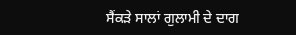ਸੈਂਕੜੇ ਸਾਲਾਂ ਗੁਲਾਮੀ ਦੇ ਦਾਗ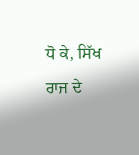ਧੋ ਕੇ, ਸਿੱਖ ਰਾਜ ਦੇ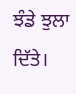ਝੰਡੇ ਝੁਲਾ ਦਿੱਤੇ।